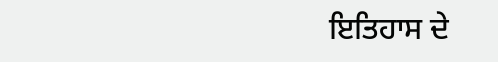ਇਤਿਹਾਸ ਦੇ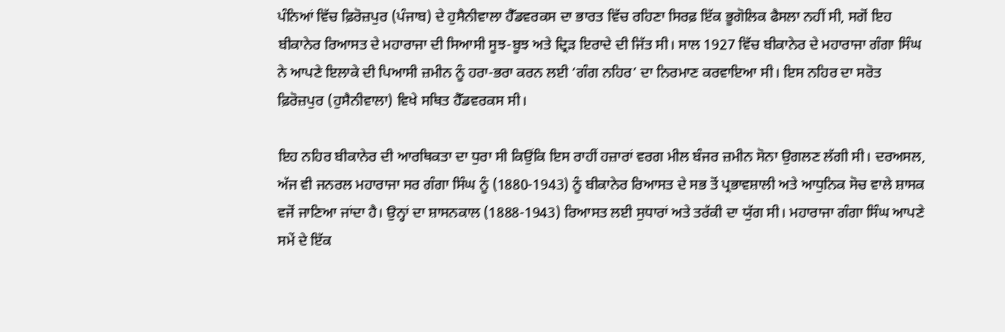ਪੰਨਿਆਂ ਵਿੱਚ ਫ਼ਿਰੋਜ਼ਪੁਰ (ਪੰਜਾਬ) ਦੇ ਹੁਸੈਨੀਵਾਲਾ ਹੈੱਡਵਰਕਸ ਦਾ ਭਾਰਤ ਵਿੱਚ ਰਹਿਣਾ ਸਿਰਫ਼ ਇੱਕ ਭੂਗੋਲਿਕ ਫੈਸਲਾ ਨਹੀਂ ਸੀ, ਸਗੋਂ ਇਹ ਬੀਕਾਨੇਰ ਰਿਆਸਤ ਦੇ ਮਹਾਰਾਜਾ ਦੀ ਸਿਆਸੀ ਸੂਝ-ਬੂਝ ਅਤੇ ਦ੍ਰਿੜ ਇਰਾਦੇ ਦੀ ਜਿੱਤ ਸੀ। ਸਾਲ 1927 ਵਿੱਚ ਬੀਕਾਨੇਰ ਦੇ ਮਹਾਰਾਜਾ ਗੰਗਾ ਸਿੰਘ ਨੇ ਆਪਣੇ ਇਲਾਕੇ ਦੀ ਪਿਆਸੀ ਜ਼ਮੀਨ ਨੂੰ ਹਰਾ-ਭਰਾ ਕਰਨ ਲਈ ‘ਗੰਗ ਨਹਿਰ’ ਦਾ ਨਿਰਮਾਣ ਕਰਵਾਇਆ ਸੀ। ਇਸ ਨਹਿਰ ਦਾ ਸਰੋਤ ਫ਼ਿਰੋਜ਼ਪੁਰ (ਹੁਸੈਨੀਵਾਲਾ) ਵਿਖੇ ਸਥਿਤ ਹੈੱਡਵਰਕਸ ਸੀ।

ਇਹ ਨਹਿਰ ਬੀਕਾਨੇਰ ਦੀ ਆਰਥਿਕਤਾ ਦਾ ਧੁਰਾ ਸੀ ਕਿਉਂਕਿ ਇਸ ਰਾਹੀਂ ਹਜ਼ਾਰਾਂ ਵਰਗ ਮੀਲ ਬੰਜਰ ਜ਼ਮੀਨ ਸੋਨਾ ਉਗਲਣ ਲੱਗੀ ਸੀ। ਦਰਅਸਲ, ਅੱਜ ਵੀ ਜਨਰਲ ਮਹਾਰਾਜਾ ਸਰ ਗੰਗਾ ਸਿੰਘ ਨੂੰ (1880-1943) ਨੂੰ ਬੀਕਾਨੇਰ ਰਿਆਸਤ ਦੇ ਸਭ ਤੋਂ ਪ੍ਰਭਾਵਸ਼ਾਲੀ ਅਤੇ ਆਧੁਨਿਕ ਸੋਚ ਵਾਲੇ ਸ਼ਾਸਕ ਵਜੋਂ ਜਾਣਿਆ ਜਾਂਦਾ ਹੈ। ਉਨ੍ਹਾਂ ਦਾ ਸ਼ਾਸਨਕਾਲ (1888-1943) ਰਿਆਸਤ ਲਈ ਸੁਧਾਰਾਂ ਅਤੇ ਤਰੱਕੀ ਦਾ ਯੁੱਗ ਸੀ। ਮਹਾਰਾਜਾ ਗੰਗਾ ਸਿੰਘ ਆਪਣੇ ਸਮੇਂ ਦੇ ਇੱਕ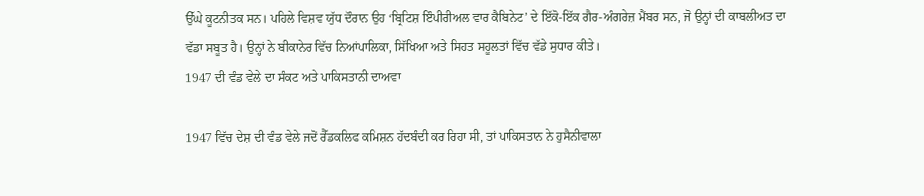ਉੱਘੇ ਕੂਟਨੀਤਕ ਸਨ। ਪਹਿਲੇ ਵਿਸ਼ਵ ਯੁੱਧ ਦੌਰਾਨ ਉਹ ‘ਬ੍ਰਿਟਿਸ਼ ਇੰਪੀਰੀਅਲ ਵਾਰ ਕੈਬਿਨੇਟ’ ਦੇ ਇੱਕੋ-ਇੱਕ ਗੈਰ-ਅੰਗਰੇਜ਼ ਮੈਂਬਰ ਸਨ, ਜੋ ਉਨ੍ਹਾਂ ਦੀ ਕਾਬਲੀਅਤ ਦਾ ਵੱਡਾ ਸਬੂਤ ਹੈ। ਉਨ੍ਹਾਂ ਨੇ ਬੀਕਾਨੇਰ ਵਿੱਚ ਨਿਆਂਪਾਲਿਕਾ, ਸਿੱਖਿਆ ਅਤੇ ਸਿਹਤ ਸਹੂਲਤਾਂ ਵਿੱਚ ਵੱਡੇ ਸੁਧਾਰ ਕੀਤੇ।
1947 ਦੀ ਵੰਡ ਵੇਲੇ ਦਾ ਸੰਕਟ ਅਤੇ ਪਾਕਿਸਤਾਨੀ ਦਾਅਵਾ

1947 ਵਿੱਚ ਦੇਸ਼ ਦੀ ਵੰਡ ਵੇਲੇ ਜਦੋਂ ਰੈੱਡਕਲਿਫ ਕਮਿਸ਼ਨ ਹੱਦਬੰਦੀ ਕਰ ਰਿਹਾ ਸੀ, ਤਾਂ ਪਾਕਿਸਤਾਨ ਨੇ ਹੁਸੈਨੀਵਾਲਾ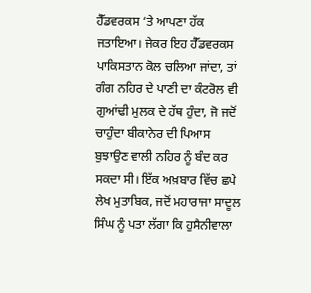ਹੈੱਡਵਰਕਸ ‘ਤੇ ਆਪਣਾ ਹੱਕ ਜਤਾਇਆ। ਜੇਕਰ ਇਹ ਹੈੱਡਵਰਕਸ ਪਾਕਿਸਤਾਨ ਕੋਲ ਚਲਿਆ ਜਾਂਦਾ, ਤਾਂ ਗੰਗ ਨਹਿਰ ਦੇ ਪਾਣੀ ਦਾ ਕੰਟਰੋਲ ਵੀ ਗੁਆਂਢੀ ਮੁਲਕ ਦੇ ਹੱਥ ਹੁੰਦਾ, ਜੋ ਜਦੋਂ ਚਾਹੁੰਦਾ ਬੀਕਾਨੇਰ ਦੀ ਪਿਆਸ ਬੁਝਾਉਣ ਵਾਲੀ ਨਹਿਰ ਨੂੰ ਬੰਦ ਕਰ ਸਕਦਾ ਸੀ। ਇੱਕ ਅਖ਼ਬਾਰ ਵਿੱਚ ਛਪੇ ਲੇਖ ਮੁਤਾਬਿਕ, ਜਦੋਂ ਮਹਾਰਾਜਾ ਸਾਦੂਲ ਸਿੰਘ ਨੂੰ ਪਤਾ ਲੱਗਾ ਕਿ ਹੁਸੈਨੀਵਾਲਾ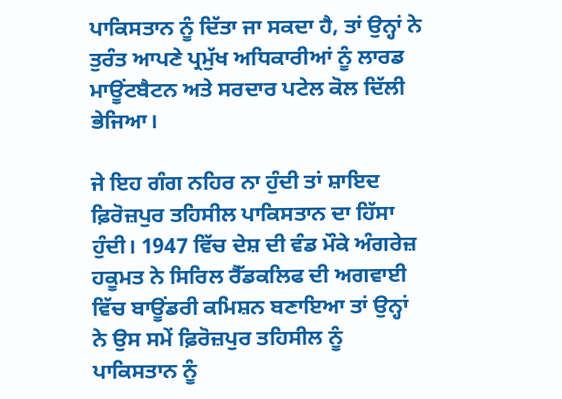ਪਾਕਿਸਤਾਨ ਨੂੰ ਦਿੱਤਾ ਜਾ ਸਕਦਾ ਹੈ, ਤਾਂ ਉਨ੍ਹਾਂ ਨੇ ਤੁਰੰਤ ਆਪਣੇ ਪ੍ਰਮੁੱਖ ਅਧਿਕਾਰੀਆਂ ਨੂੰ ਲਾਰਡ ਮਾਊਂਟਬੈਟਨ ਅਤੇ ਸਰਦਾਰ ਪਟੇਲ ਕੋਲ ਦਿੱਲੀ ਭੇਜਿਆ।

ਜੇ ਇਹ ਗੰਗ ਨਹਿਰ ਨਾ ਹੁੰਦੀ ਤਾਂ ਸ਼ਾਇਦ ਫ਼ਿਰੋਜ਼ਪੁਰ ਤਹਿਸੀਲ ਪਾਕਿਸਤਾਨ ਦਾ ਹਿੱਸਾ ਹੁੰਦੀ। 1947 ਵਿੱਚ ਦੇਸ਼ ਦੀ ਵੰਡ ਮੌਕੇ ਅੰਗਰੇਜ਼ ਹਕੂਮਤ ਨੇ ਸਿਰਿਲ ਰੈੱਡਕਲਿਫ ਦੀ ਅਗਵਾਈ ਵਿੱਚ ਬਾਊਂਡਰੀ ਕਮਿਸ਼ਨ ਬਣਾਇਆ ਤਾਂ ਉਨ੍ਹਾਂ ਨੇ ਉਸ ਸਮੇਂ ਫ਼ਿਰੋਜ਼ਪੁਰ ਤਹਿਸੀਲ ਨੂੰ ਪਾਕਿਸਤਾਨ ਨੂੰ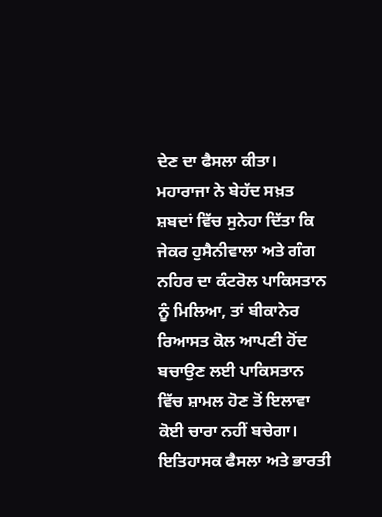ਦੇਣ ਦਾ ਫੈਸਲਾ ਕੀਤਾ। ਮਹਾਰਾਜਾ ਨੇ ਬੇਹੱਦ ਸਖ਼ਤ ਸ਼ਬਦਾਂ ਵਿੱਚ ਸੁਨੇਹਾ ਦਿੱਤਾ ਕਿ ਜੇਕਰ ਹੁਸੈਨੀਵਾਲਾ ਅਤੇ ਗੰਗ ਨਹਿਰ ਦਾ ਕੰਟਰੋਲ ਪਾਕਿਸਤਾਨ ਨੂੰ ਮਿਲਿਆ, ਤਾਂ ਬੀਕਾਨੇਰ ਰਿਆਸਤ ਕੋਲ ਆਪਣੀ ਹੋਂਦ ਬਚਾਉਣ ਲਈ ਪਾਕਿਸਤਾਨ ਵਿੱਚ ਸ਼ਾਮਲ ਹੋਣ ਤੋਂ ਇਲਾਵਾ ਕੋਈ ਚਾਰਾ ਨਹੀਂ ਬਚੇਗਾ।
ਇਤਿਹਾਸਕ ਫੈਸਲਾ ਅਤੇ ਭਾਰਤੀ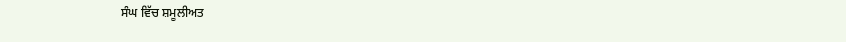ਸੰਘ ਵਿੱਚ ਸ਼ਮੂਲੀਅਤ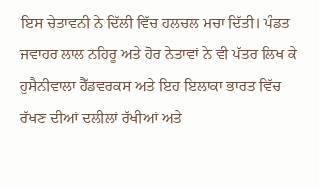ਇਸ ਚੇਤਾਵਨੀ ਨੇ ਦਿੱਲੀ ਵਿੱਚ ਹਲਚਲ ਮਚਾ ਦਿੱਤੀ। ਪੰਡਤ ਜਵਾਹਰ ਲਾਲ ਨਹਿਰੂ ਅਤੇ ਹੋਰ ਨੇਤਾਵਾਂ ਨੇ ਵੀ ਪੱਤਰ ਲਿਖ ਕੇ ਹੁਸੈਨੀਵਾਲਾ ਹੈੱਡਵਰਕਸ ਅਤੇ ਇਹ ਇਲਾਕਾ ਭਾਰਤ ਵਿੱਚ ਰੱਖਣ ਦੀਆਂ ਦਲੀਲਾਂ ਰੱਖੀਆਂ ਅਤੇ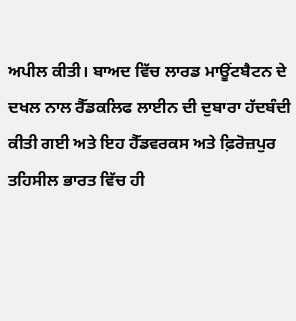ਅਪੀਲ ਕੀਤੀ। ਬਾਅਦ ਵਿੱਚ ਲਾਰਡ ਮਾਊਂਟਬੈਟਨ ਦੇ ਦਖਲ ਨਾਲ ਰੈੱਡਕਲਿਫ ਲਾਈਨ ਦੀ ਦੁਬਾਰਾ ਹੱਦਬੰਦੀ ਕੀਤੀ ਗਈ ਅਤੇ ਇਹ ਹੈੱਡਵਰਕਸ ਅਤੇ ਫ਼ਿਰੋਜ਼ਪੁਰ ਤਹਿਸੀਲ ਭਾਰਤ ਵਿੱਚ ਹੀ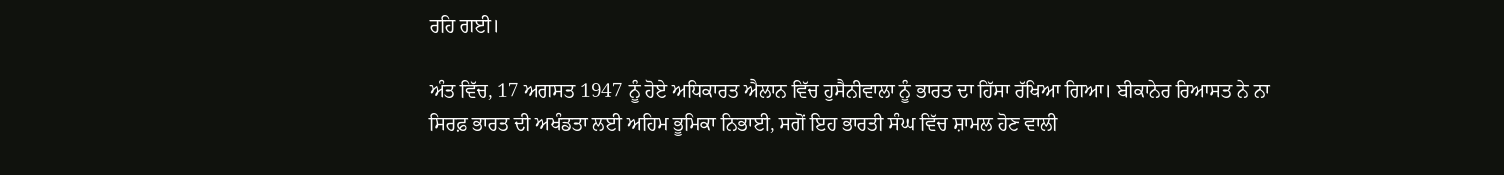ਰਹਿ ਗਈ।

ਅੰਤ ਵਿੱਚ, 17 ਅਗਸਤ 1947 ਨੂੰ ਹੋਏ ਅਧਿਕਾਰਤ ਐਲਾਨ ਵਿੱਚ ਹੁਸੈਨੀਵਾਲਾ ਨੂੰ ਭਾਰਤ ਦਾ ਹਿੱਸਾ ਰੱਖਿਆ ਗਿਆ। ਬੀਕਾਨੇਰ ਰਿਆਸਤ ਨੇ ਨਾ ਸਿਰਫ਼ ਭਾਰਤ ਦੀ ਅਖੰਡਤਾ ਲਈ ਅਹਿਮ ਭੂਮਿਕਾ ਨਿਭਾਈ, ਸਗੋਂ ਇਹ ਭਾਰਤੀ ਸੰਘ ਵਿੱਚ ਸ਼ਾਮਲ ਹੋਣ ਵਾਲੀ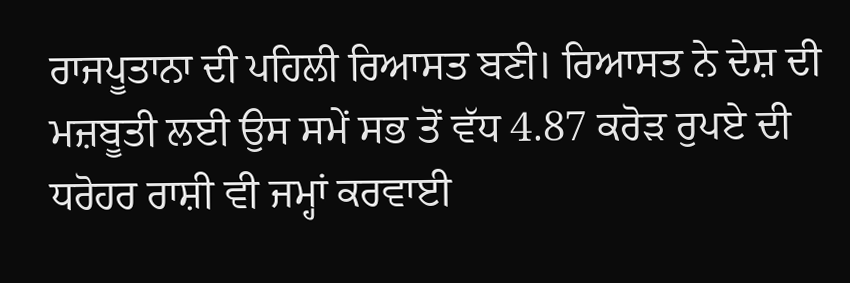ਰਾਜਪੂਤਾਨਾ ਦੀ ਪਹਿਲੀ ਰਿਆਸਤ ਬਣੀ। ਰਿਆਸਤ ਨੇ ਦੇਸ਼ ਦੀ ਮਜ਼ਬੂਤੀ ਲਈ ਉਸ ਸਮੇਂ ਸਭ ਤੋਂ ਵੱਧ 4.87 ਕਰੋੜ ਰੁਪਏ ਦੀ ਧਰੋਹਰ ਰਾਸ਼ੀ ਵੀ ਜਮ੍ਹਾਂ ਕਰਵਾਈ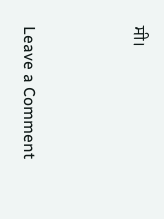ਸੀ।



Leave a Comment